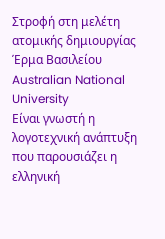Στροφή στη μελέτη ατομικής δημιουργίας
Έρμα Βασιλείου
Australian National University
Είναι γνωστή η λογοτεχνική ανάπτυξη που παρουσιάζει η ελληνική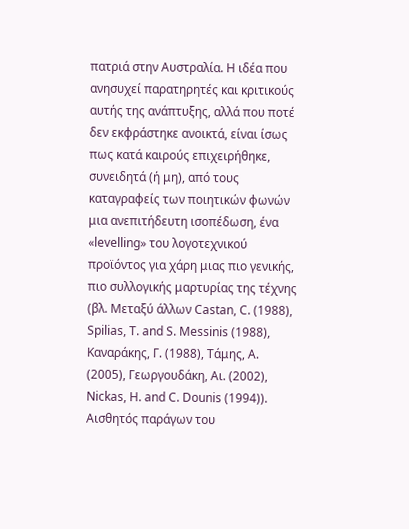πατριά στην Αυστραλία. Η ιδέα που ανησυχεί παρατηρητές και κριτικούς αυτής της ανάπτυξης, αλλά που ποτέ δεν εκφράστηκε ανοικτά, είναι ίσως πως κατά καιρούς επιχειρήθηκε, συνειδητά (ή μη), από τους καταγραφείς των ποιητικών φωνών μια ανεπιτήδευτη ισοπέδωση, ένα «levelling» του λογοτεχνικού προϊόντος για χάρη μιας πιο γενικής, πιο συλλογικής μαρτυρίας της τέχνης (βλ. Μεταξύ άλλων Castan, C. (1988), Spilias, T. and S. Messinis (1988), Καναράκης, Γ. (1988), Τάμης, Α. (2005), Γεωργουδάκη, Αι. (2002), Nickas, H. and C. Dounis (1994)).
Αισθητός παράγων του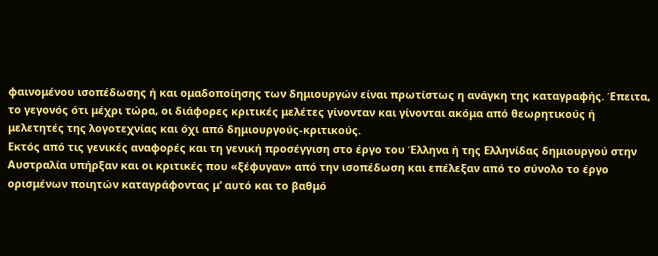φαινομένου ισοπέδωσης ή και ομαδοποίησης των δημιουργών είναι πρωτίστως η ανάγκη της καταγραφής. Έπειτα, το γεγονός ότι μέχρι τώρα, οι διάφορες κριτικές μελέτες γίνονταν και γίνονται ακόμα από θεωρητικούς ή μελετητές της λογοτεχνίας και όχι από δημιουργούς-κριτικούς.
Εκτός από τις γενικές αναφορές και τη γενική προσέγγιση στο έργο του Έλληνα ή της Ελληνίδας δημιουργού στην Αυστραλία υπήρξαν και οι κριτικές που «ξέφυγαν» από την ισοπέδωση και επέλεξαν από το σύνολο το έργο ορισμένων ποιητών καταγράφοντας μ’ αυτό και το βαθμό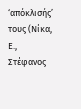‘απόκλισής’ τους (Νίκα, Ε., Στέφανος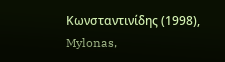Κωνσταντινίδης (1998), Mylonas,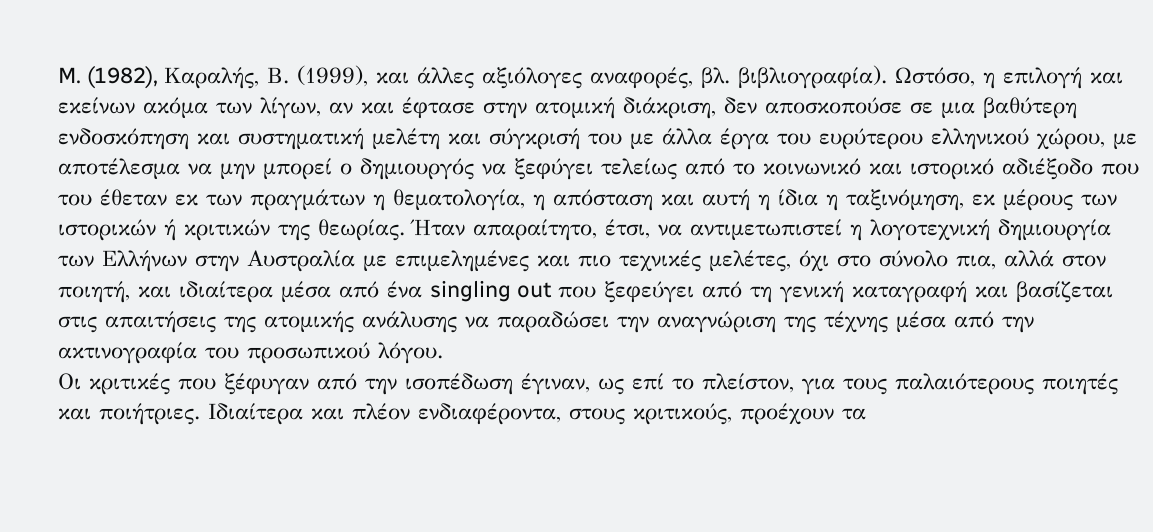M. (1982), Καραλής, Β. (1999), και άλλες αξιόλογες αναφορές, βλ. βιβλιογραφία). Ωστόσο, η επιλογή και εκείνων ακόμα των λίγων, αν και έφτασε στην ατομική διάκριση, δεν αποσκοπούσε σε μια βαθύτερη ενδοσκόπηση και συστηματική μελέτη και σύγκρισή του με άλλα έργα του ευρύτερου ελληνικού χώρου, με αποτέλεσμα να μην μπορεί ο δημιουργός να ξεφύγει τελείως από το κοινωνικό και ιστορικό αδιέξοδο που του έθεταν εκ των πραγμάτων η θεματολογία, η απόσταση και αυτή η ίδια η ταξινόμηση, εκ μέρους των ιστορικών ή κριτικών της θεωρίας. Ήταν απαραίτητο, έτσι, να αντιμετωπιστεί η λογοτεχνική δημιουργία των Ελλήνων στην Αυστραλία με επιμελημένες και πιο τεχνικές μελέτες, όχι στο σύνολο πια, αλλά στον ποιητή, και ιδιαίτερα μέσα από ένα singling out που ξεφεύγει από τη γενική καταγραφή και βασίζεται στις απαιτήσεις της ατομικής ανάλυσης να παραδώσει την αναγνώριση της τέχνης μέσα από την ακτινογραφία του προσωπικού λόγου.
Οι κριτικές που ξέφυγαν από την ισοπέδωση έγιναν, ως επί το πλείστον, για τους παλαιότερους ποιητές και ποιήτριες. Ιδιαίτερα και πλέον ενδιαφέροντα, στους κριτικούς, προέχουν τα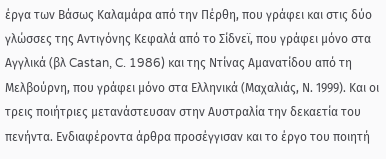έργα των Βάσως Καλαμάρα από την Πέρθη, που γράφει και στις δύο γλώσσες της Αντιγόνης Κεφαλά από το Σίδνεϊ, που γράφει μόνο στα Αγγλικά (βλ Castan, C. 1986) και της Ντίνας Αμανατίδου από τη Μελβούρνη, που γράφει μόνο στα Ελληνικά (Μαχαλιάς, Ν. 1999). Και οι τρεις ποιήτριες μετανάστευσαν στην Αυστραλία την δεκαετία του πενήντα. Ενδιαφέροντα άρθρα προσέγγισαν και το έργο του ποιητή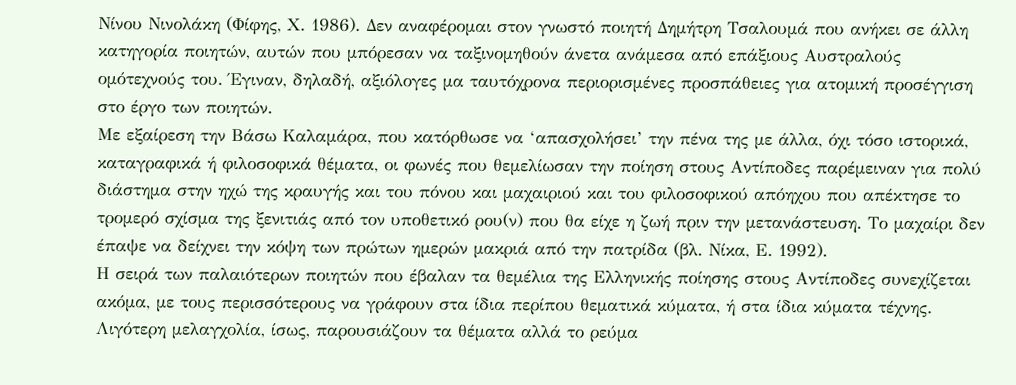Νίνου Νινολάκη (Φίφης, Χ. 1986). Δεν αναφέρομαι στον γνωστό ποιητή Δημήτρη Τσαλουμά που ανήκει σε άλλη κατηγορία ποιητών, αυτών που μπόρεσαν να ταξινομηθούν άνετα ανάμεσα από επάξιους Αυστραλούς ομότεχνούς του. Έγιναν, δηλαδή, αξιόλογες μα ταυτόχρονα περιορισμένες προσπάθειες για ατομική προσέγγιση στο έργο των ποιητών.
Με εξαίρεση την Βάσω Καλαμάρα, που κατόρθωσε να ‘απασχολήσει’ την πένα της με άλλα, όχι τόσο ιστορικά, καταγραφικά ή φιλοσοφικά θέματα, οι φωνές που θεμελίωσαν την ποίηση στους Αντίποδες παρέμειναν για πολύ διάστημα στην ηχώ της κραυγής και του πόνου και μαχαιριού και του φιλοσοφικού απόηχου που απέκτησε το τρομερό σχίσμα της ξενιτιάς από τον υποθετικό ρου(ν) που θα είχε η ζωή πριν την μετανάστευση. Το μαχαίρι δεν έπαψε να δείχνει την κόψη των πρώτων ημερών μακριά από την πατρίδα (βλ. Νίκα, Ε. 1992).
Η σειρά των παλαιότερων ποιητών που έβαλαν τα θεμέλια της Ελληνικής ποίησης στους Αντίποδες συνεχίζεται ακόμα, με τους περισσότερους να γράφουν στα ίδια περίπου θεματικά κύματα, ή στα ίδια κύματα τέχνης. Λιγότερη μελαγχολία, ίσως, παρουσιάζουν τα θέματα αλλά το ρεύμα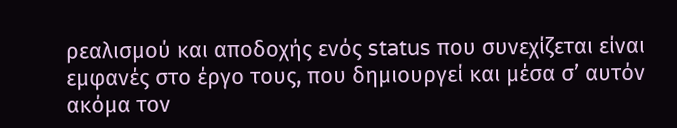ρεαλισμού και αποδοχής ενός status που συνεχίζεται είναι εμφανές στο έργο τους, που δημιουργεί και μέσα σ’ αυτόν ακόμα τον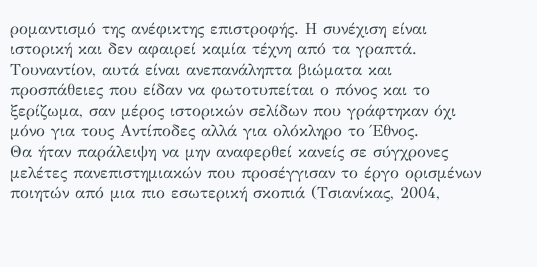ρομαντισμό της ανέφικτης επιστροφής. Η συνέχιση είναι ιστορική και δεν αφαιρεί καμία τέχνη από τα γραπτά. Τουναντίον, αυτά είναι ανεπανάληπτα βιώματα και προσπάθειες που είδαν να φωτοτυπείται ο πόνος και το ξερίζωμα, σαν μέρος ιστορικών σελίδων που γράφτηκαν όχι μόνο για τους Αντίποδες αλλά για ολόκληρο το Έθνος.
Θα ήταν παράλειψη να μην αναφερθεί κανείς σε σύγχρονες μελέτες πανεπιστημιακών που προσέγγισαν το έργο ορισμένων ποιητών από μια πιο εσωτερική σκοπιά (Τσιανίκας, 2004,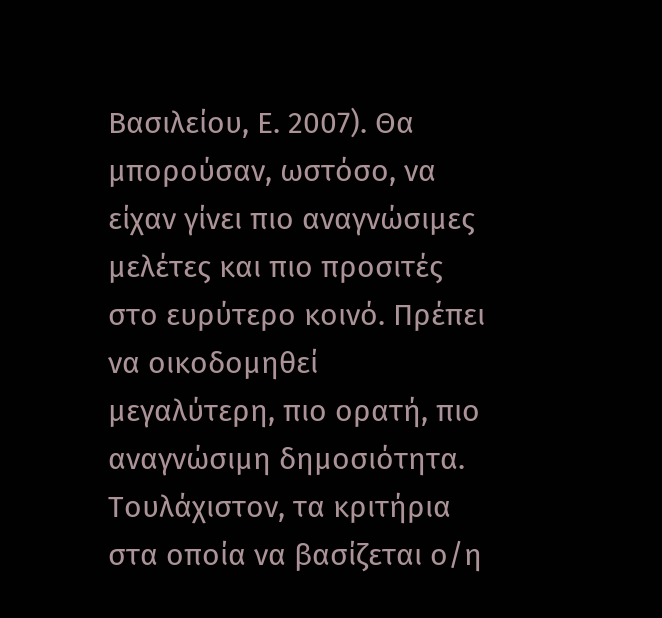Βασιλείου, Ε. 2007). Θα μπορούσαν, ωστόσο, να είχαν γίνει πιο αναγνώσιμες μελέτες και πιο προσιτές στο ευρύτερο κοινό. Πρέπει να οικοδομηθεί μεγαλύτερη, πιο ορατή, πιο αναγνώσιμη δημοσιότητα. Τουλάχιστον, τα κριτήρια στα οποία να βασίζεται ο/η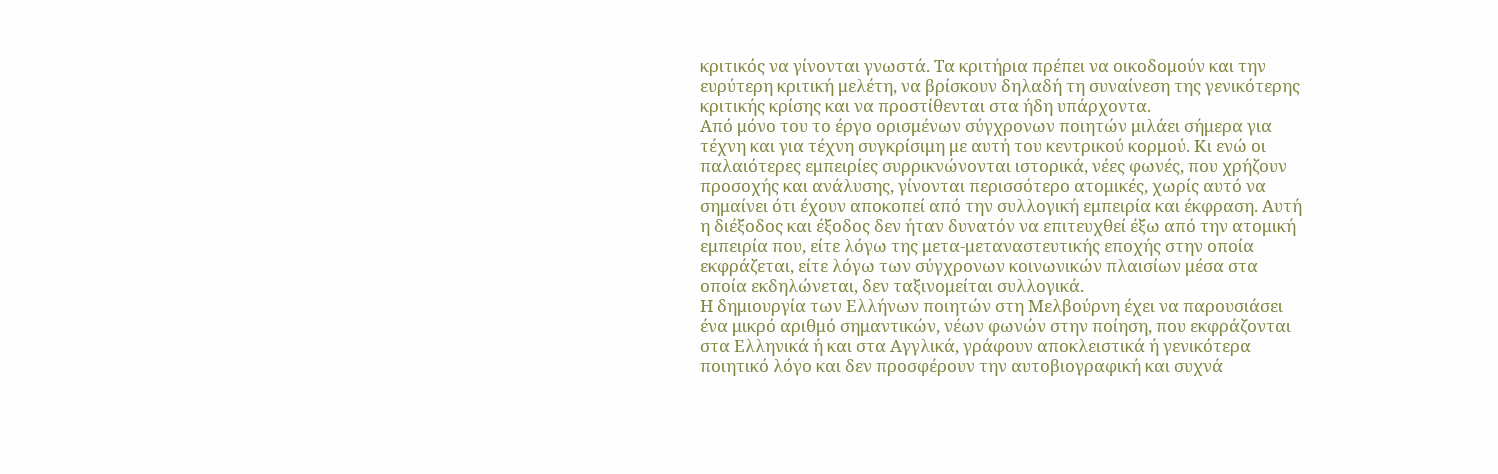κριτικός να γίνονται γνωστά. Τα κριτήρια πρέπει να οικοδομούν και την ευρύτερη κριτική μελέτη, να βρίσκουν δηλαδή τη συναίνεση της γενικότερης κριτικής κρίσης και να προστίθενται στα ήδη υπάρχοντα.
Από μόνο του το έργο ορισμένων σύγχρονων ποιητών μιλάει σήμερα για τέχνη και για τέχνη συγκρίσιμη με αυτή του κεντρικού κορμού. Κι ενώ οι παλαιότερες εμπειρίες συρρικνώνονται ιστορικά, νέες φωνές, που χρήζουν προσοχής και ανάλυσης, γίνονται περισσότερο ατομικές, χωρίς αυτό να σημαίνει ότι έχουν αποκοπεί από την συλλογική εμπειρία και έκφραση. Αυτή η διέξοδος και έξοδος δεν ήταν δυνατόν να επιτευχθεί έξω από την ατομική εμπειρία που, είτε λόγω της μετα-μεταναστευτικής εποχής στην οποία εκφράζεται, είτε λόγω των σύγχρονων κοινωνικών πλαισίων μέσα στα οποία εκδηλώνεται, δεν ταξινομείται συλλογικά.
Η δημιουργία των Ελλήνων ποιητών στη Μελβούρνη έχει να παρουσιάσει ένα μικρό αριθμό σημαντικών, νέων φωνών στην ποίηση, που εκφράζονται στα Ελληνικά ή και στα Αγγλικά, γράφουν αποκλειστικά ή γενικότερα ποιητικό λόγο και δεν προσφέρουν την αυτοβιογραφική και συχνά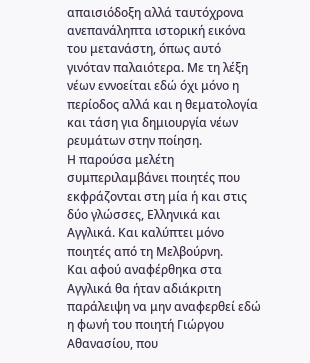απαισιόδοξη αλλά ταυτόχρονα ανεπανάληπτα ιστορική εικόνα του μετανάστη, όπως αυτό γινόταν παλαιότερα. Με τη λέξη νέων εννοείται εδώ όχι μόνο η περίοδος αλλά και η θεματολογία και τάση για δημιουργία νέων ρευμάτων στην ποίηση.
Η παρούσα μελέτη συμπεριλαμβάνει ποιητές που εκφράζονται στη μία ή και στις δύο γλώσσες, Ελληνικά και Αγγλικά. Και καλύπτει μόνο ποιητές από τη Μελβούρνη.
Και αφού αναφέρθηκα στα Αγγλικά θα ήταν αδιάκριτη παράλειψη να μην αναφερθεί εδώ η φωνή του ποιητή Γιώργου Αθανασίου, που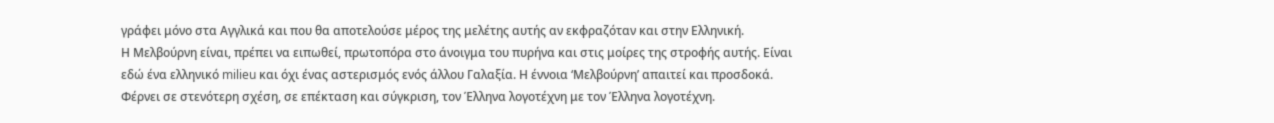γράφει μόνο στα Αγγλικά και που θα αποτελούσε μέρος της μελέτης αυτής αν εκφραζόταν και στην Ελληνική.
Η Μελβούρνη είναι, πρέπει να ειπωθεί, πρωτοπόρα στο άνοιγμα του πυρήνα και στις μοίρες της στροφής αυτής. Είναι εδώ ένα ελληνικό milieu και όχι ένας αστερισμός ενός άλλου Γαλαξία. Η έννοια ‘Μελβούρνη’ απαιτεί και προσδοκά. Φέρνει σε στενότερη σχέση, σε επέκταση και σύγκριση, τον Έλληνα λογοτέχνη με τον Έλληνα λογοτέχνη.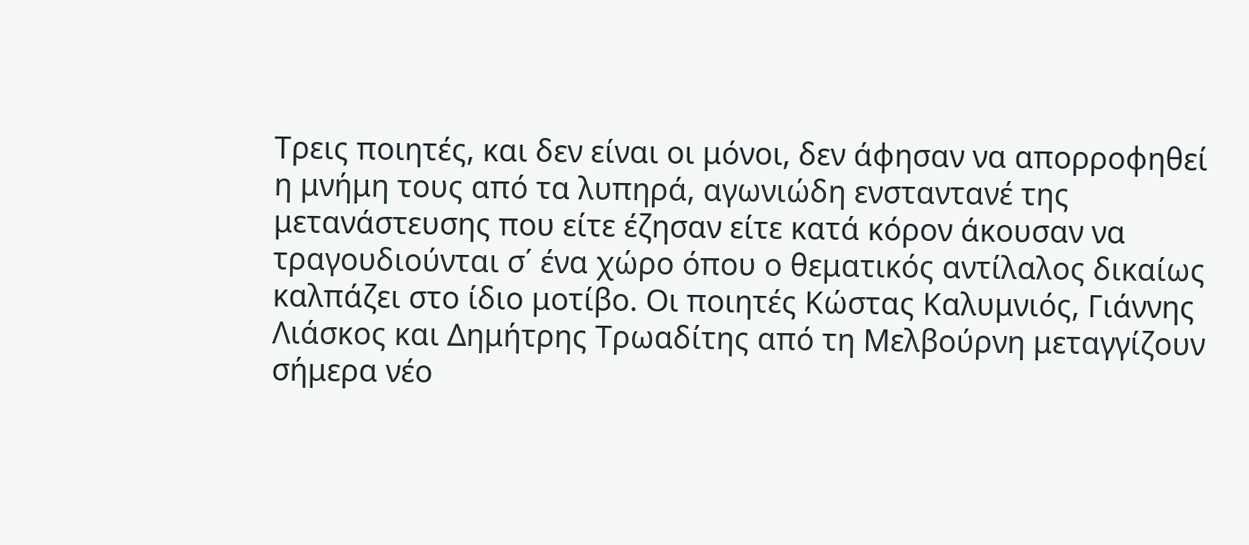Τρεις ποιητές, και δεν είναι οι μόνοι, δεν άφησαν να απορροφηθεί η μνήμη τους από τα λυπηρά, αγωνιώδη ενσταντανέ της μετανάστευσης που είτε έζησαν είτε κατά κόρον άκουσαν να τραγουδιούνται σ΄ ένα χώρο όπου ο θεματικός αντίλαλος δικαίως καλπάζει στο ίδιο μοτίβο. Οι ποιητές Κώστας Καλυμνιός, Γιάννης Λιάσκος και Δημήτρης Τρωαδίτης από τη Μελβούρνη μεταγγίζουν σήμερα νέο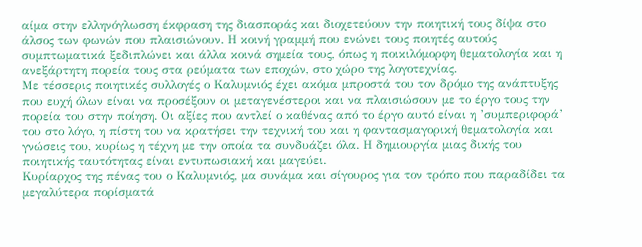αίμα στην ελληνόγλωσση έκφραση της διασποράς και διοχετεύουν την ποιητική τους δίψα στο άλσος των φωνών που πλαισιώνουν. Η κοινή γραμμή που ενώνει τους ποιητές αυτούς συμπτωματικά ξεδιπλώνει και άλλα κοινά σημεία τους, όπως η ποικιλόμορφη θεματολογία και η ανεξάρτητη πορεία τους στα ρεύματα των εποχών, στο χώρο της λογοτεχνίας.
Με τέσσερις ποιητικές συλλογές ο Καλυμνιός έχει ακόμα μπροστά του τον δρόμο της ανάπτυξης που ευχή όλων είναι να προσέξουν οι μεταγενέστεροι και να πλαισιώσουν με το έργο τους την πορεία του στην ποίηση. Οι αξίες που αντλεί ο καθένας από το έργο αυτό είναι η ’συμπεριφορά’ του στο λόγο, η πίστη του να κρατήσει την τεχνική του και η φαντασμαγορική θεματολογία και γνώσεις του, κυρίως η τέχνη με την οποία τα συνδυάζει όλα. Η δημιουργία μιας δικής του ποιητικής ταυτότητας είναι εντυπωσιακή και μαγεύει.
Κυρίαρχος της πένας του ο Καλυμνιός, μα συνάμα και σίγουρος για τον τρόπο που παραδίδει τα μεγαλύτερα πορίσματά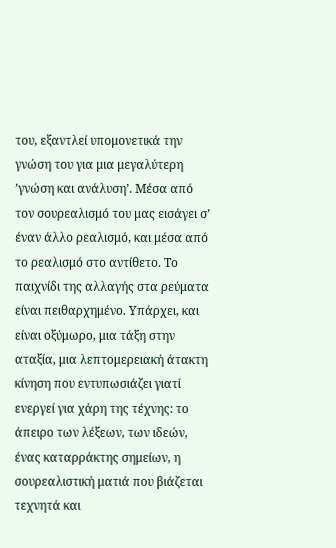του, εξαντλεί υπομονετικά την γνώση του για μια μεγαλύτερη ’γνώση και ανάλυση’. Μέσα από τον σουρεαλισμό του μας εισάγει σ’ έναν άλλο ρεαλισμό, και μέσα από το ρεαλισμό στο αντίθετο. Το παιχνίδι της αλλαγής στα ρεύματα είναι πειθαρχημένο. Υπάρχει, και είναι οξύμωρο, μια τάξη στην αταξία, μια λεπτομερειακή άτακτη κίνηση που εντυπωσιάζει γιατί ενεργεί για χάρη της τέχνης: το άπειρο των λέξεων, των ιδεών, ένας καταρράκτης σημείων, η σουρεαλιστική ματιά που βιάζεται τεχνητά και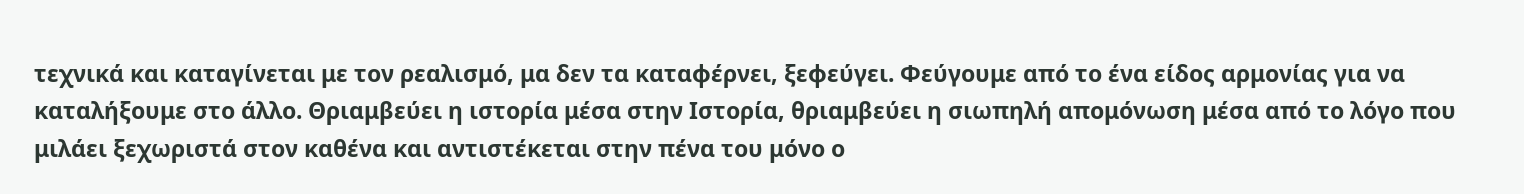τεχνικά και καταγίνεται με τον ρεαλισμό, μα δεν τα καταφέρνει, ξεφεύγει. Φεύγουμε από το ένα είδος αρμονίας για να καταλήξουμε στο άλλο. Θριαμβεύει η ιστορία μέσα στην Ιστορία, θριαμβεύει η σιωπηλή απομόνωση μέσα από το λόγο που μιλάει ξεχωριστά στον καθένα και αντιστέκεται στην πένα του μόνο ο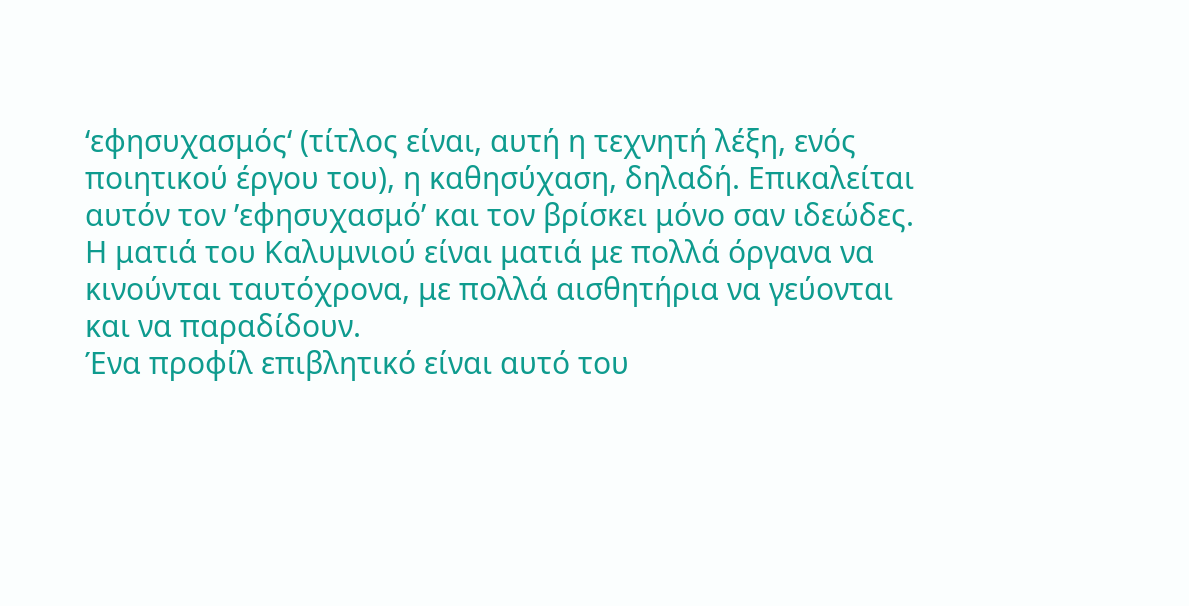‘εφησυχασμός‘ (τίτλος είναι, αυτή η τεχνητή λέξη, ενός ποιητικού έργου του), η καθησύχαση, δηλαδή. Επικαλείται αυτόν τον ’εφησυχασμό’ και τον βρίσκει μόνο σαν ιδεώδες. Η ματιά του Καλυμνιού είναι ματιά με πολλά όργανα να κινούνται ταυτόχρονα, με πολλά αισθητήρια να γεύονται και να παραδίδουν.
Ένα προφίλ επιβλητικό είναι αυτό του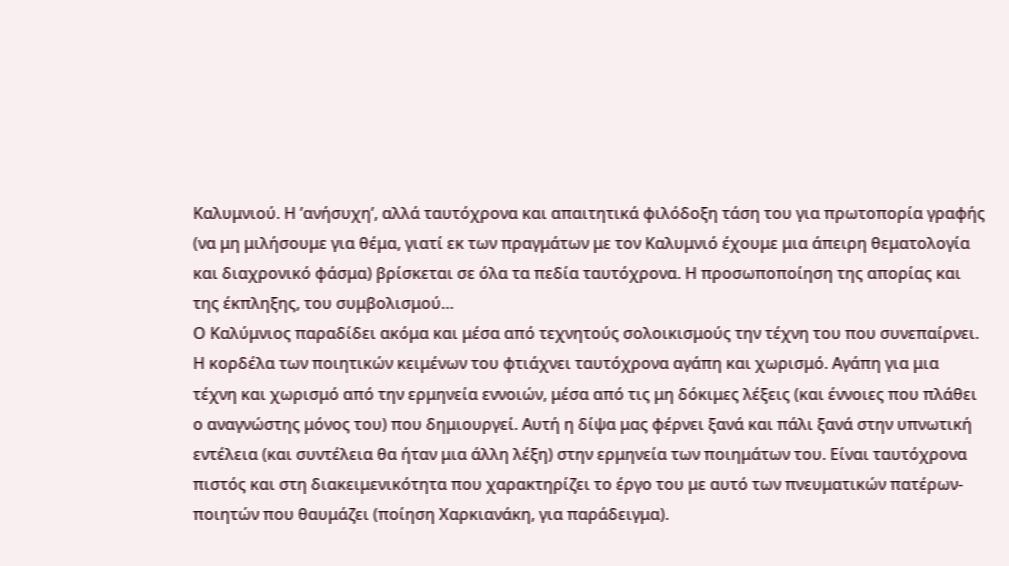Καλυμνιού. Η ’ανήσυχη’, αλλά ταυτόχρονα και απαιτητικά φιλόδοξη τάση του για πρωτοπορία γραφής (να μη μιλήσουμε για θέμα, γιατί εκ των πραγμάτων με τον Καλυμνιό έχουμε μια άπειρη θεματολογία και διαχρονικό φάσμα) βρίσκεται σε όλα τα πεδία ταυτόχρονα. Η προσωποποίηση της απορίας και της έκπληξης, του συμβολισμού…
Ο Καλύμνιος παραδίδει ακόμα και μέσα από τεχνητούς σολοικισμούς την τέχνη του που συνεπαίρνει. Η κορδέλα των ποιητικών κειμένων του φτιάχνει ταυτόχρονα αγάπη και χωρισμό. Αγάπη για μια τέχνη και χωρισμό από την ερμηνεία εννοιών, μέσα από τις μη δόκιμες λέξεις (και έννοιες που πλάθει ο αναγνώστης μόνος του) που δημιουργεί. Αυτή η δίψα μας φέρνει ξανά και πάλι ξανά στην υπνωτική εντέλεια (και συντέλεια θα ήταν μια άλλη λέξη) στην ερμηνεία των ποιημάτων του. Είναι ταυτόχρονα πιστός και στη διακειμενικότητα που χαρακτηρίζει το έργο του με αυτό των πνευματικών πατέρων-ποιητών που θαυμάζει (ποίηση Χαρκιανάκη, για παράδειγμα).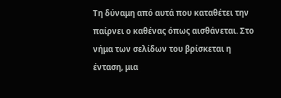Τη δύναμη από αυτά που καταθέτει την παίρνει ο καθένας όπως αισθάνεται. Στο νήμα των σελίδων του βρίσκεται η ένταση, μια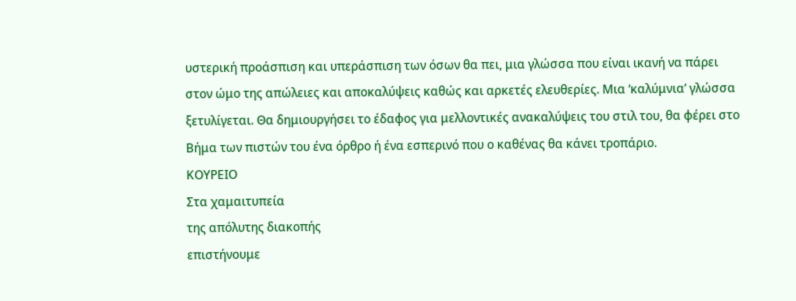υστερική προάσπιση και υπεράσπιση των όσων θα πει, μια γλώσσα που είναι ικανή να πάρει στον ώμο της απώλειες και αποκαλύψεις καθώς και αρκετές ελευθερίες. Μια ‘καλύμνια’ γλώσσα ξετυλίγεται. Θα δημιουργήσει το έδαφος για μελλοντικές ανακαλύψεις του στιλ του, θα φέρει στο Βήμα των πιστών του ένα όρθρο ή ένα εσπερινό που ο καθένας θα κάνει τροπάριο.
ΚΟΥΡΕΙΟ
Στα χαμαιτυπεία
της απόλυτης διακοπής
επιστήνουμε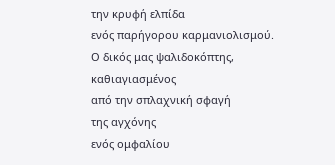την κρυφή ελπίδα
ενός παρήγορου καρμανιολισμού.
Ο δικός μας ψαλιδοκόπτης,
καθιαγιασμένος
από την σπλαχνική σφαγή
της αγχόνης
ενός ομφαλίου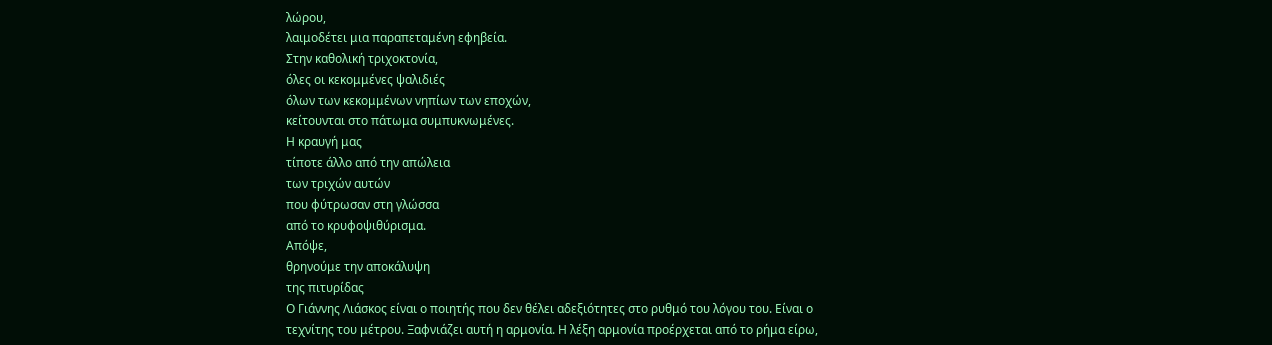λώρου,
λαιμοδέτει μια παραπεταμένη εφηβεία.
Στην καθολική τριχοκτονία,
όλες οι κεκομμένες ψαλιδιές
όλων των κεκομμένων νηπίων των εποχών,
κείτουνται στο πάτωμα συμπυκνωμένες.
Η κραυγή μας
τίποτε άλλο από την απώλεια
των τριχών αυτών
που φύτρωσαν στη γλώσσα
από το κρυφοψιθύρισμα.
Απόψε,
θρηνούμε την αποκάλυψη
της πιτυρίδας
Ο Γιάννης Λιάσκος είναι ο ποιητής που δεν θέλει αδεξιότητες στο ρυθμό του λόγου του. Είναι ο τεχνίτης του μέτρου. Ξαφνιάζει αυτή η αρμονία. Η λέξη αρμονία προέρχεται από το ρήμα είρω,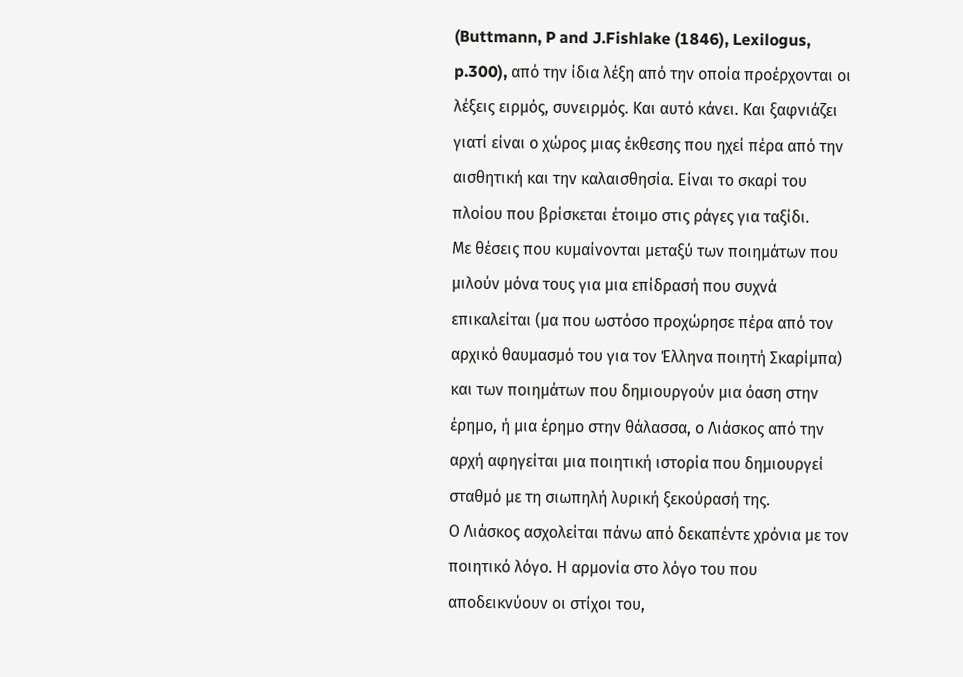(Buttmann, P and J.Fishlake (1846), Lexilogus, p.300), από την ίδια λέξη από την οποία προέρχονται οι λέξεις ειρμός, συνειρμός. Και αυτό κάνει. Και ξαφνιάζει γιατί είναι ο χώρος μιας έκθεσης που ηχεί πέρα από την αισθητική και την καλαισθησία. Είναι το σκαρί του πλοίου που βρίσκεται έτοιμο στις ράγες για ταξίδι.
Με θέσεις που κυμαίνονται μεταξύ των ποιημάτων που μιλούν μόνα τους για μια επίδρασή που συχνά επικαλείται (μα που ωστόσο προχώρησε πέρα από τον αρχικό θαυμασμό του για τον Έλληνα ποιητή Σκαρίμπα) και των ποιημάτων που δημιουργούν μια όαση στην έρημο, ή μια έρημο στην θάλασσα, ο Λιάσκος από την αρχή αφηγείται μια ποιητική ιστορία που δημιουργεί σταθμό με τη σιωπηλή λυρική ξεκούρασή της.
Ο Λιάσκος ασχολείται πάνω από δεκαπέντε χρόνια με τον ποιητικό λόγο. Η αρμονία στο λόγο του που αποδεικνύουν οι στίχοι του,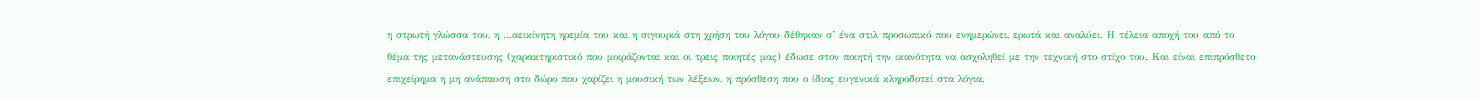η στρωτή γλώσσα του, η …αεικίνητη ηρεμία του και η σιγουριά στη χρήση του λόγου δέθηκαν σ’ ένα στιλ προσωπικό που ενημερώνει, ερωτά και αναλύει. Η τέλεια αποχή του από το θέμα της μετανάστευσης (χαρακτηριστικό που μοιράζονται και οι τρεις ποιητές μας) έδωσε στον ποιητή την ικανότητα να ασχοληθεί με την τεχνική στο στίχο του. Και είναι επιπρόσθετο επιχείρημα η μη ανάπαυση στο δώρο που χαρίζει η μουσική των λέξεων, η πρόσθεση που ο ίδιος ευγενικά κληροδοτεί στα λόγια.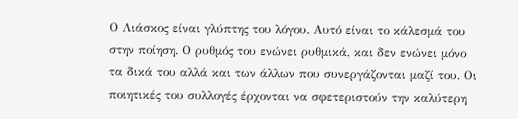Ο Λιάσκος είναι γλύπτης του λόγου. Αυτό είναι το κάλεσμά του στην ποίηση. Ο ρυθμός του ενώνει ρυθμικά, και δεν ενώνει μόνο τα δικά του αλλά και των άλλων που συνεργάζονται μαζί του. Οι ποιητικές του συλλογές έρχονται να σφετεριστούν την καλύτερη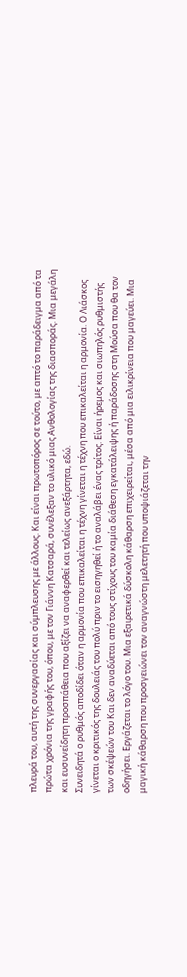πλευρά του, αυτή της συνεργασίας και σύμπλευσης με άλλους. Και είναι πρωτοπόρος σε τούτο, με απτό το παράδειγμα από τα πρώτα χρόνια της γραφής του, όπου, με τον Γιάννη Κατσαρά, συνέλεξαν το υλικό μιας Ανθολογίας της διασποράς. Μια μεγάλη και ευσυνείδητη προσπάθεια που αξίζει να αναφερθεί και τελείως ανεξάρτητα, εδώ.
Συνειδητά ο ρυθμός αποδίδει όταν η αρμονία που επικαλείται η τέχνη γίνεται η τέχνη που επικαλείται η αρμονία. Ο Λιάσκος γίνεται ο κριτικός της δουλειάς του πολύ πριν το εισηγηθεί ή το αναλάβει ένας τρίτος. Είναι ήρεμος και σιωπηλός ρυθμιστής των σκέψεών του Και δεν αναδύεται από τους στίχους του καμία διάθεση εγκατάλειψης ή παράδοσης στη Μούσα που θα τον οδηγήσει. Εργάζεται το λόγο του. Μια εξαιρετικά δύσκολη κάθαρση επιχειρείται, μέσα από μια ειλικρίνεια που μαγεύει. Μια μαγική κάθαρση που προσγειώνει τον αναγνώστη μελετητή που υποψιάζεται την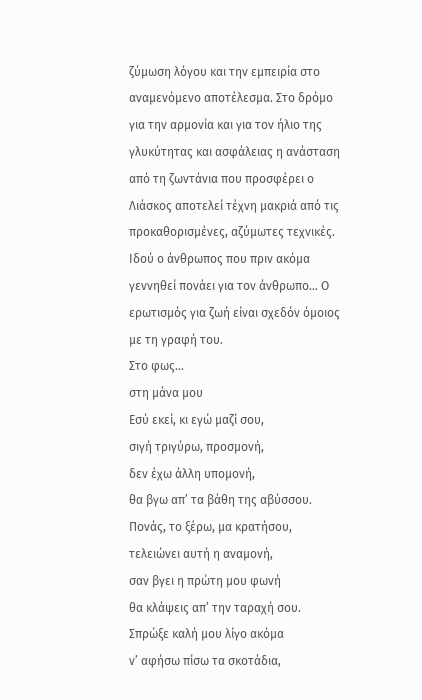ζύμωση λόγου και την εμπειρία στο αναμενόμενο αποτέλεσμα. Στο δρόμο για την αρμονία και για τον ήλιο της γλυκύτητας και ασφάλειας η ανάσταση από τη ζωντάνια που προσφέρει ο Λιάσκος αποτελεί τέχνη μακριά από τις προκαθορισμένες, αζύμωτες τεχνικές. Ιδού ο άνθρωπος που πριν ακόμα γεννηθεί πονάει για τον άνθρωπο… Ο ερωτισμός για ζωή είναι σχεδόν όμοιος με τη γραφή του.
Στο φως…
στη μάνα μου
Εσύ εκεί, κι εγώ μαζί σου,
σιγή τριγύρω, προσμονή,
δεν έχω άλλη υπομονή,
θα βγω απ’ τα βάθη της αβύσσου.
Πονάς, το ξέρω, μα κρατήσου,
τελειώνει αυτή η αναμονή,
σαν βγει η πρώτη μου φωνή
θα κλάψεις απ’ την ταραχή σου.
Σπρώξε καλή μου λίγο ακόμα
ν’ αφήσω πίσω τα σκοτάδια,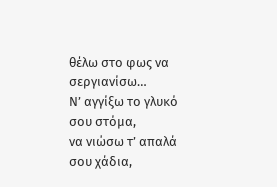θέλω στο φως να σεργιανίσω…
Ν’ αγγίξω το γλυκό σου στόμα,
να νιώσω τ’ απαλά σου χάδια,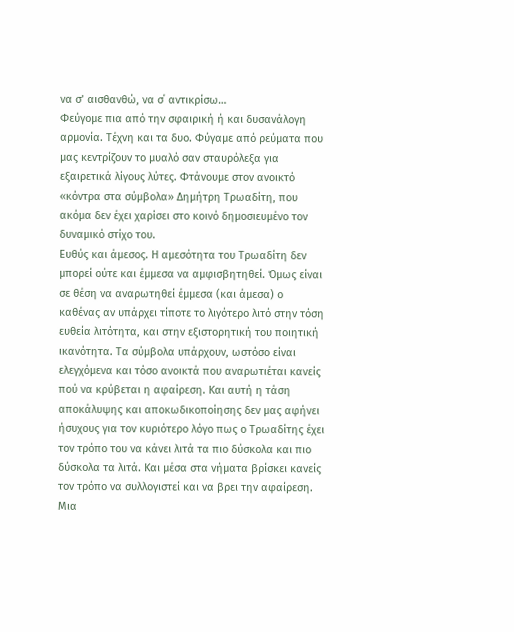να σ’ αισθανθώ, να σ΄ αντικρίσω…
Φεύγομε πια από την σφαιρική ή και δυσανάλογη αρμονία. Τέχνη και τα δυο. Φύγαμε από ρεύματα που μας κεντρίζουν το μυαλό σαν σταυρόλεξα για εξαιρετικά λίγους λύτες. Φτάνουμε στον ανοικτό «κόντρα στα σύμβολα» Δημήτρη Τρωαδίτη, που ακόμα δεν έχει χαρίσει στο κοινό δημοσιευμένο τον δυναμικό στίχο του.
Ευθύς και άμεσος. Η αμεσότητα του Τρωαδίτη δεν μπορεί ούτε και έμμεσα να αμφισβητηθεί. Όμως είναι σε θέση να αναρωτηθεί έμμεσα (και άμεσα) ο καθένας αν υπάρχει τίποτε το λιγότερο λιτό στην τόση ευθεία λιτότητα, και στην εξιστορητική του ποιητική ικανότητα. Τα σύμβολα υπάρχουν, ωστόσο είναι ελεγχόμενα και τόσο ανοικτά που αναρωτιέται κανείς πού να κρύβεται η αφαίρεση. Και αυτή η τάση αποκάλυψης και αποκωδικοποίησης δεν μας αφήνει ήσυχους για τον κυριότερο λόγο πως ο Τρωαδίτης έχει τον τρόπο του να κάνει λιτά τα πιο δύσκολα και πιο δύσκολα τα λιτά. Και μέσα στα νήματα βρίσκει κανείς τον τρόπο να συλλογιστεί και να βρει την αφαίρεση.
Μια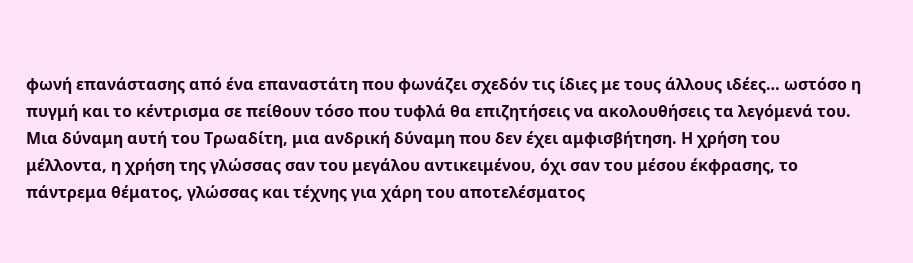φωνή επανάστασης από ένα επαναστάτη που φωνάζει σχεδόν τις ίδιες με τους άλλους ιδέες… ωστόσο η πυγμή και το κέντρισμα σε πείθουν τόσο που τυφλά θα επιζητήσεις να ακολουθήσεις τα λεγόμενά του. Μια δύναμη αυτή του Τρωαδίτη, μια ανδρική δύναμη που δεν έχει αμφισβήτηση. Η χρήση του μέλλοντα, η χρήση της γλώσσας σαν του μεγάλου αντικειμένου, όχι σαν του μέσου έκφρασης, το πάντρεμα θέματος, γλώσσας και τέχνης για χάρη του αποτελέσματος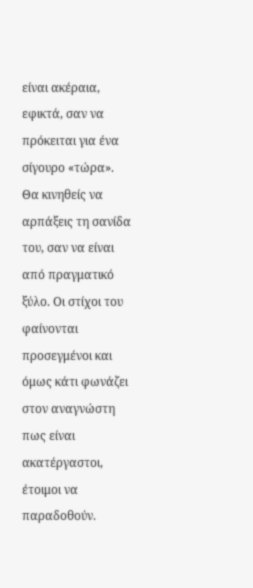είναι ακέραια, εφικτά, σαν να πρόκειται για ένα σίγουρο «τώρα». Θα κινηθείς να αρπάξεις τη σανίδα του, σαν να είναι από πραγματικό ξύλο. Οι στίχοι του φαίνονται προσεγμένοι και όμως κάτι φωνάζει στον αναγνώστη πως είναι ακατέργαστοι, έτοιμοι να παραδοθούν.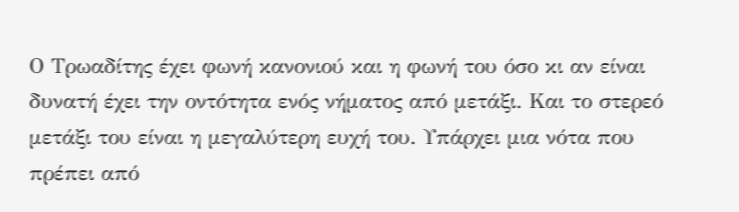Ο Τρωαδίτης έχει φωνή κανονιού και η φωνή του όσο κι αν είναι δυνατή έχει την οντότητα ενός νήματος από μετάξι. Και το στερεό μετάξι του είναι η μεγαλύτερη ευχή του. Υπάρχει μια νότα που πρέπει από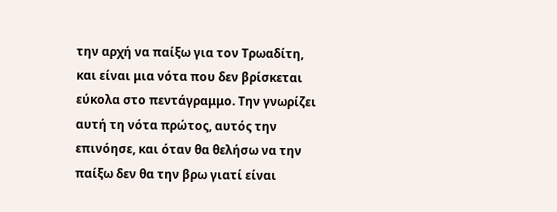την αρχή να παίξω για τον Τρωαδίτη, και είναι μια νότα που δεν βρίσκεται εύκολα στο πεντάγραμμο. Την γνωρίζει αυτή τη νότα πρώτος, αυτός την επινόησε, και όταν θα θελήσω να την παίξω δεν θα την βρω γιατί είναι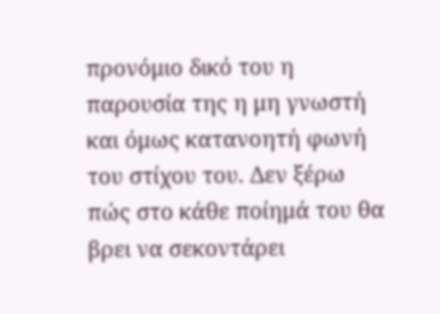προνόμιο δικό του η παρουσία της η μη γνωστή και όμως κατανοητή φωνή του στίχου του. Δεν ξέρω πώς στο κάθε ποίημά του θα βρει να σεκοντάρει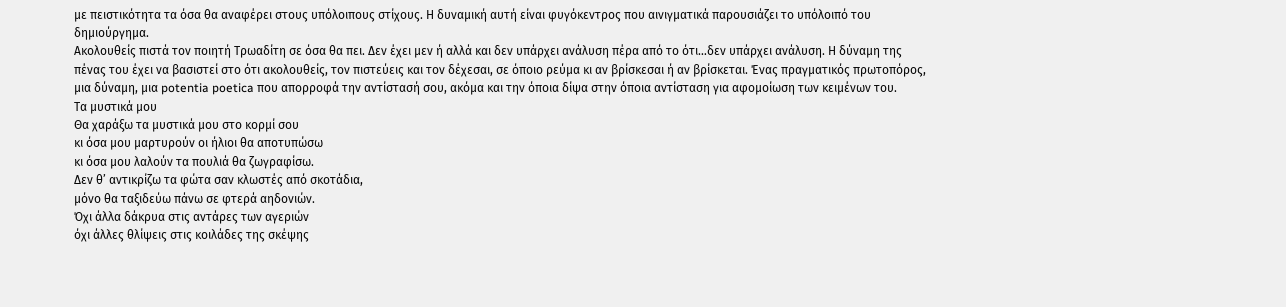με πειστικότητα τα όσα θα αναφέρει στους υπόλοιπους στίχους. Η δυναμική αυτή είναι φυγόκεντρος που αινιγματικά παρουσιάζει το υπόλοιπό του δημιούργημα.
Ακολουθείς πιστά τον ποιητή Τρωαδίτη σε όσα θα πει. Δεν έχει μεν ή αλλά και δεν υπάρχει ανάλυση πέρα από το ότι…δεν υπάρχει ανάλυση. Η δύναμη της πένας του έχει να βασιστεί στο ότι ακολουθείς, τον πιστεύεις και τον δέχεσαι, σε όποιο ρεύμα κι αν βρίσκεσαι ή αν βρίσκεται. Ένας πραγματικός πρωτοπόρος, μια δύναμη, μια potentia poetica που απορροφά την αντίστασή σου, ακόμα και την όποια δίψα στην όποια αντίσταση για αφομοίωση των κειμένων του.
Τα μυστικά μου
Θα χαράξω τα μυστικά μου στο κορμί σου
κι όσα μου μαρτυρούν οι ήλιοι θα αποτυπώσω
κι όσα μου λαλούν τα πουλιά θα ζωγραφίσω.
Δεν θ’ αντικρίζω τα φώτα σαν κλωστές από σκοτάδια,
μόνο θα ταξιδεύω πάνω σε φτερά αηδονιών.
Όχι άλλα δάκρυα στις αντάρες των αγεριών
όχι άλλες θλίψεις στις κοιλάδες της σκέψης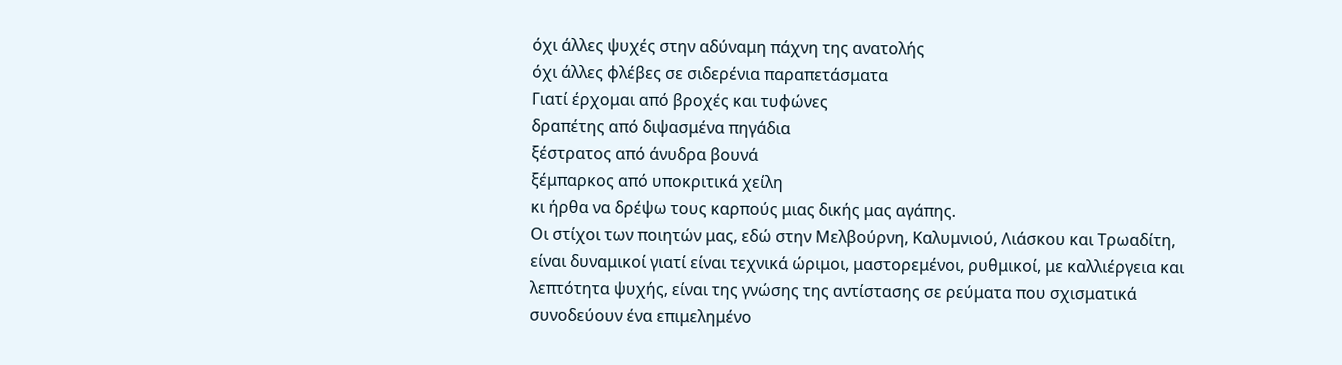όχι άλλες ψυχές στην αδύναμη πάχνη της ανατολής
όχι άλλες φλέβες σε σιδερένια παραπετάσματα
Γιατί έρχομαι από βροχές και τυφώνες
δραπέτης από διψασμένα πηγάδια
ξέστρατος από άνυδρα βουνά
ξέμπαρκος από υποκριτικά χείλη
κι ήρθα να δρέψω τους καρπούς μιας δικής μας αγάπης.
Οι στίχοι των ποιητών μας, εδώ στην Μελβούρνη, Καλυμνιού, Λιάσκου και Τρωαδίτη, είναι δυναμικοί γιατί είναι τεχνικά ώριμοι, μαστορεμένοι, ρυθμικοί, με καλλιέργεια και λεπτότητα ψυχής, είναι της γνώσης της αντίστασης σε ρεύματα που σχισματικά συνοδεύουν ένα επιμελημένο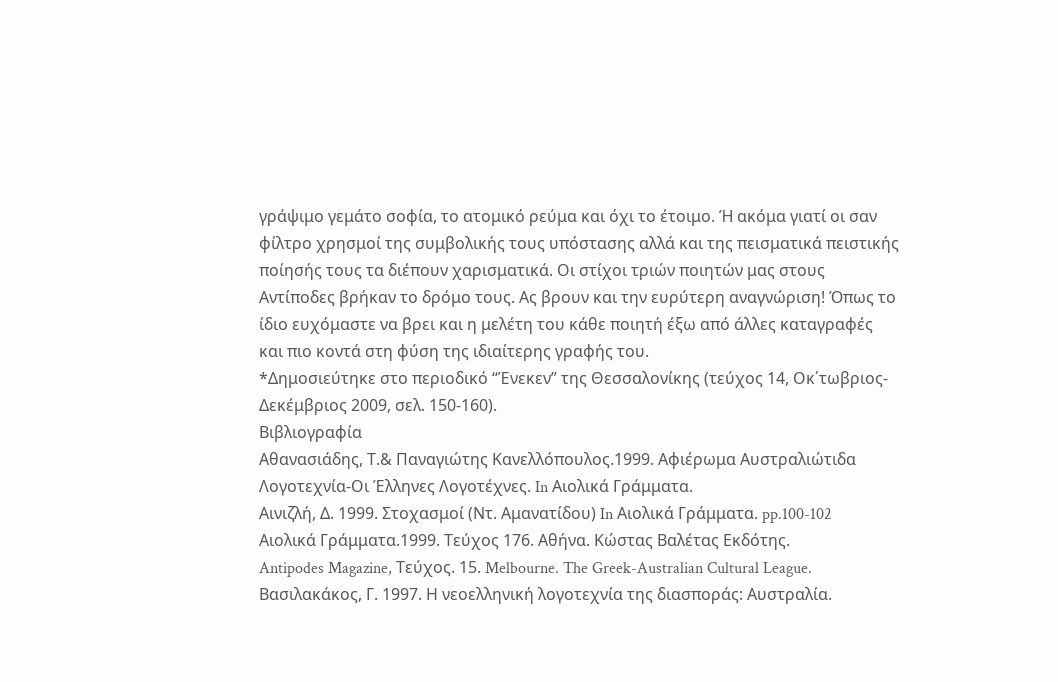γράψιμο γεμάτο σοφία, το ατομικό ρεύμα και όχι το έτοιμο. Ή ακόμα γιατί οι σαν φίλτρο χρησμοί της συμβολικής τους υπόστασης αλλά και της πεισματικά πειστικής ποίησής τους τα διέπουν χαρισματικά. Οι στίχοι τριών ποιητών μας στους Αντίποδες βρήκαν το δρόμο τους. Ας βρουν και την ευρύτερη αναγνώριση! Όπως το ίδιο ευχόμαστε να βρει και η μελέτη του κάθε ποιητή έξω από άλλες καταγραφές και πιο κοντά στη φύση της ιδιαίτερης γραφής του.
*Δημοσιεύτηκε στο περιοδικό “Ένεκεν” της Θεσσαλονίκης (τεύχος 14, Οκ΄τωβριος-Δεκέμβριος 2009, σελ. 150-160).
Βιβλιογραφία
Αθανασιάδης, Τ.& Παναγιώτης Κανελλόπουλος.1999. Αφιέρωμα Αυστραλιώτιδα
Λογοτεχνία-Οι Έλληνες Λογοτέχνες. In Αιολικά Γράμματα.
Αινιζλή, Δ. 1999. Στοχασμοί (Ντ. Αμανατίδου) In Αιολικά Γράμματα. pp.100-102
Αιολικά Γράμματα.1999. Τεύχος 176. Aθήνα. Κώστας Βαλέτας Εκδότης.
Antipodes Magazine, Τεύχος. 15. Melbourne. The Greek-Australian Cultural League.
Βασιλακάκος, Γ. 1997. Η νεοελληνική λογοτεχνία της διασποράς: Αυστραλία.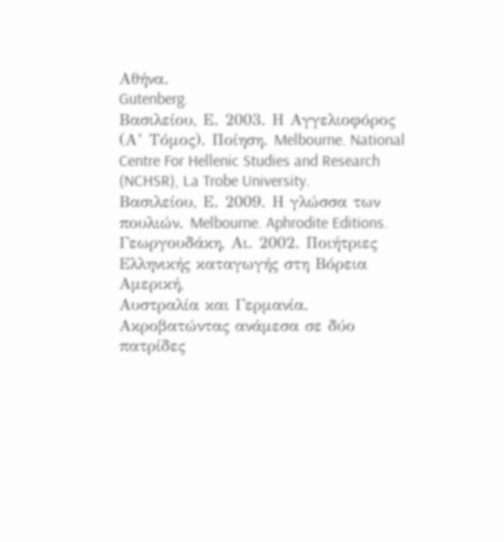Αθήνα.
Gutenberg.
Βασιλείου, Ε. 2003. Η Αγγελιοφόρος (Α’ Τόμος). Ποίηση. Melbourne. National
Centre For Hellenic Studies and Research (NCHSR), La Trobe University.
Βασιλείου, Ε. 2009. Η γλώσσα των πουλιών. Melbourne. Aphrodite Editions.
Γεωργουδάκη, Αι. 2002. Ποιήτριες Ελληνικής καταγωγής στη Βόρεια Αμερική,
Αυστραλία και Γερμανία. Ακροβατώντας ανάμεσα σε δύο πατρίδες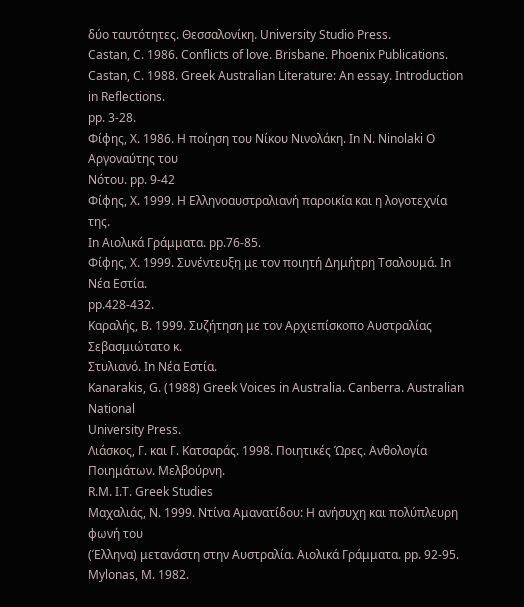δύο ταυτότητες. Θεσσαλονίκη. University Studio Press.
Castan, C. 1986. Conflicts of love. Brisbane. Phoenix Publications.
Castan, C. 1988. Greek Australian Literature: An essay. Introduction in Reflections.
pp. 3-28.
Φίφης, Χ. 1986. Η ποίηση του Νίκου Νινολάκη. In N. Ninolaki Ο Αργοναύτης του
Νότου. pp. 9-42
Φίφης, Χ. 1999. Η Ελληνοαυστραλιανή παροικία και η λογοτεχνία της.
In Aιολικά Γράμματα. pp.76-85.
Φίφης, Χ. 1999. Συνέντευξη με τον ποιητή Δημήτρη Τσαλουμά. In Νέα Εστία.
pp.428-432.
Καραλής, Β. 1999. Συζήτηση με τον Αρχιεπίσκοπο Αυστραλίας Σεβασμιώτατο κ.
Στυλιανό. In Νέα Εστία.
Kanarakis, G. (1988) Greek Voices in Australia. Canberra. Australian National
University Press.
Λιάσκος, Γ. και Γ. Κατσαράς. 1998. Ποιητικές Ώρες. Ανθολογία Ποιημάτων. Μελβούρνη.
R.M. I.T. Greek Studies
Μαχαλιάς, Ν. 1999. Ντίνα Αμανατίδου: Η ανήσυχη και πολύπλευρη φωνή του
(Έλληνα) μετανάστη στην Αυστραλία. Αιολικά Γράμματα. pp. 92-95.
Mylonas, M. 1982.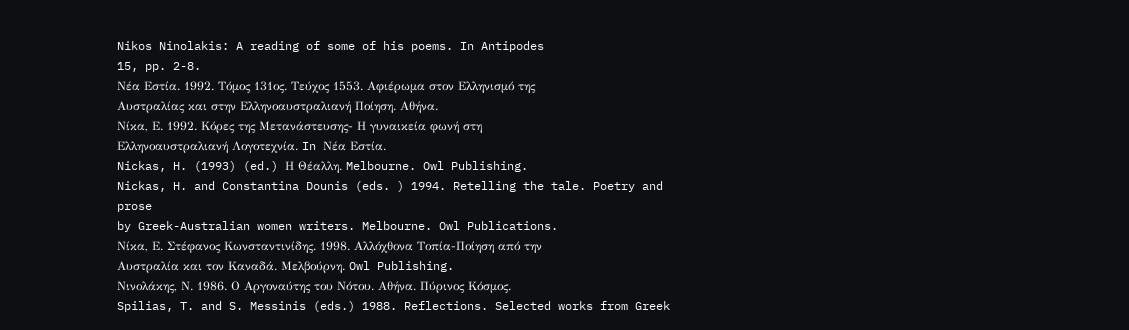Nikos Ninolakis: A reading of some of his poems. In Antipodes
15, pp. 2-8.
Νέα Εστία. 1992. Τόμος 131ος. Τεύχος 1553. Αφιέρωμα στον Ελληνισμό της
Αυστραλίας και στην Ελληνοαυστραλιανή Ποίηση. Αθήνα.
Νίκα, Ε. 1992. Κόρες της Μετανάστευσης- Η γυναικεία φωνή στη
Ελληνοαυστραλιανή Λογοτεχνία. In Νέα Εστία.
Nickas, H. (1993) (ed.) Η Θέαλλη. Melbourne. Owl Publishing.
Nickas, H. and Constantina Dounis (eds. ) 1994. Retelling the tale. Poetry and prose
by Greek-Australian women writers. Melbourne. Owl Publications.
Νίκα, Ε. Στέφανος Κωνσταντινίδης. 1998. Αλλόχθονα Τοπία-Ποίηση από την
Αυστραλία και τον Καναδά. Μελβούρνη. Owl Publishing.
Νινολάκης, Ν. 1986. Ο Αργοναύτης του Νότου. Αθήνα. Πύρινος Κόσμος.
Spilias, T. and S. Messinis (eds.) 1988. Reflections. Selected works from Greek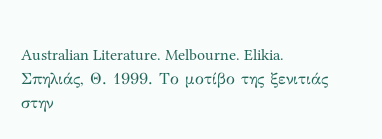Australian Literature. Melbourne. Elikia.
Σπηλιάς, Θ. 1999. Το μοτίβο της ξενιτιάς στην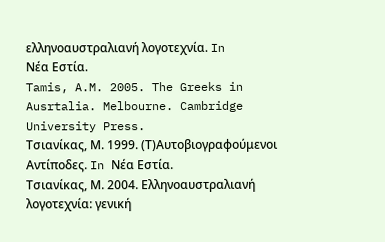ελληνοαυστραλιανή λογοτεχνία. In
Νέα Εστία.
Tamis, A.M. 2005. The Greeks in Ausrtalia. Melbourne. Cambridge University Press.
Τσιανίκας, Μ. 1999. (Τ)Αυτοβιογραφούμενοι Αντίποδες. In Νέα Εστία.
Τσιανίκας, Μ. 2004. Ελληνοαυστραλιανή λογοτεχνία: γενική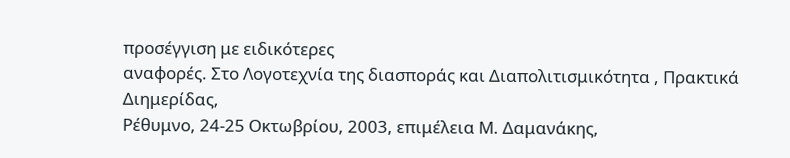προσέγγιση με ειδικότερες
αναφορές. Στο Λογοτεχνία της διασποράς και Διαπολιτισμικότητα , Πρακτικά Διημερίδας,
Ρέθυμνο, 24-25 Οκτωβρίου, 2003, επιμέλεια Μ. Δαμανάκης,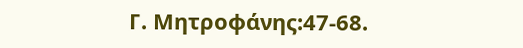Γ. Μητροφάνης:47-68.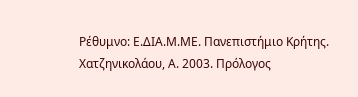Ρέθυμνο: Ε.ΔΙΑ.Μ.ΜΕ. Πανεπιστήμιο Κρήτης.
Χατζηνικολάου, Α. 2003. Πρόλογος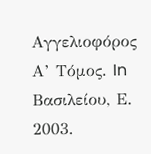Αγγελιοφόρος Α’ Τόμος. In Βασιλείου, Ε. 2003.